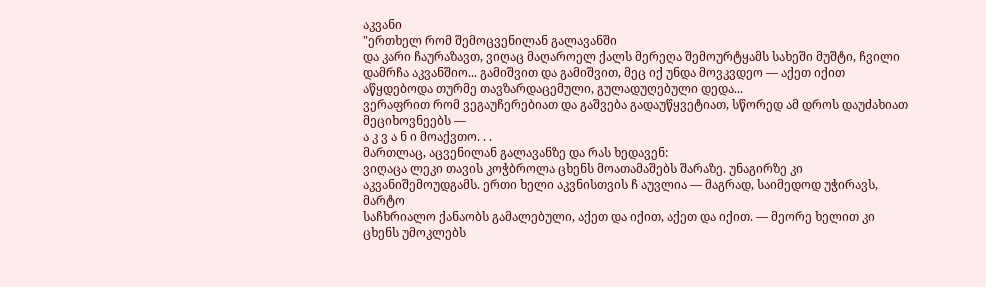აკვანი
"ერთხელ რომ შემოცვენილან გალავანში
და კარი ჩაურაზავთ, ვიღაც მაღაროელ ქალს მერეღა შემოურტყამს სახეში მუშტი, ჩვილი დამრჩა აკვანშიო... გამიშვით და გამიშვით, მეც იქ უნდა მოვკვდეო — აქეთ იქით აწყდებოდა თურმე თავზარდაცემული, გულადუღებული დედა...
ვერაფრით რომ ვეგაუჩერებიათ და გაშვება გადაუწყვეტიათ, სწორედ ამ დროს დაუძახიათ მეციხოვნეებს —
ა კ ვ ა ნ ი მოაქვთო. . .
მართლაც, აცვენილან გალავანზე და რას ხედავენ:
ვიღაცა ლეკი თავის კოჭბროლა ცხენს მოათამაშებს შარაზე. უნაგირზე კი აკვანიშემოუდგამს. ერთი ხელი აკვნისთვის ჩ აუვლია — მაგრად, საიმედოდ უჭირავს, მარტო
საჩხრიალო ქანაობს გამალებული, აქეთ და იქით, აქეთ და იქით. — მეორე ხელით კი ცხენს უმოკლებს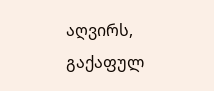აღვირს, გაქაფულ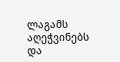ლაგამს აღეჭვინებს და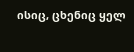ისიც, ცხენიც ყელ